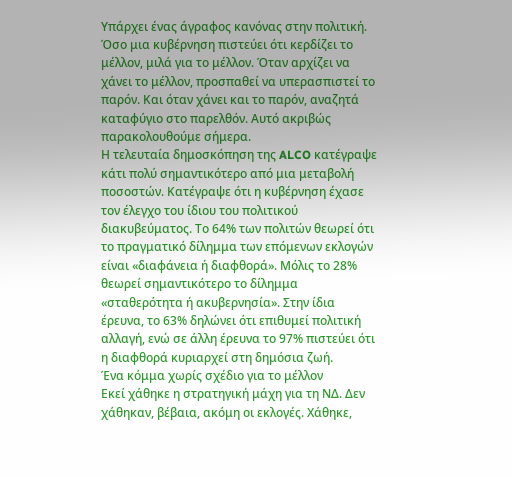Υπάρχει ένας άγραφος κανόνας στην πολιτική. Όσο μια κυβέρνηση πιστεύει ότι κερδίζει το μέλλον, μιλά για το μέλλον. Όταν αρχίζει να χάνει το μέλλον, προσπαθεί να υπερασπιστεί το παρόν. Και όταν χάνει και το παρόν, αναζητά καταφύγιο στο παρελθόν. Αυτό ακριβώς παρακολουθούμε σήμερα.
Η τελευταία δημοσκόπηση της ALCO κατέγραψε κάτι πολύ σημαντικότερο από μια μεταβολή ποσοστών. Κατέγραψε ότι η κυβέρνηση έχασε τον έλεγχο του ίδιου του πολιτικού διακυβεύματος. Το 64% των πολιτών θεωρεί ότι το πραγματικό δίλημμα των επόμενων εκλογών είναι «διαφάνεια ή διαφθορά». Μόλις το 28% θεωρεί σημαντικότερο το δίλημμα «σταθερότητα ή ακυβερνησία». Στην ίδια έρευνα, το 63% δηλώνει ότι επιθυμεί πολιτική αλλαγή, ενώ σε άλλη έρευνα το 97% πιστεύει ότι η διαφθορά κυριαρχεί στη δημόσια ζωή.
Ένα κόμμα χωρίς σχέδιο για το μέλλον
Εκεί χάθηκε η στρατηγική μάχη για τη ΝΔ. Δεν χάθηκαν, βέβαια, ακόμη οι εκλογές. Χάθηκε,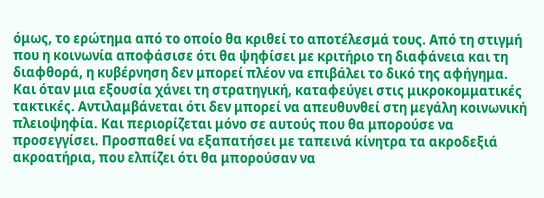όμως, το ερώτημα από το οποίο θα κριθεί το αποτέλεσμά τους. Από τη στιγμή που η κοινωνία αποφάσισε ότι θα ψηφίσει με κριτήριο τη διαφάνεια και τη διαφθορά, η κυβέρνηση δεν μπορεί πλέον να επιβάλει το δικό της αφήγημα. Και όταν μια εξουσία χάνει τη στρατηγική, καταφεύγει στις μικροκομματικές τακτικές. Αντιλαμβάνεται ότι δεν μπορεί να απευθυνθεί στη μεγάλη κοινωνική πλειοψηφία. Και περιορίζεται μόνο σε αυτούς που θα μπορούσε να προσεγγίσει. Προσπαθεί να εξαπατήσει με ταπεινά κίνητρα τα ακροδεξιά ακροατήρια, που ελπίζει ότι θα μπορούσαν να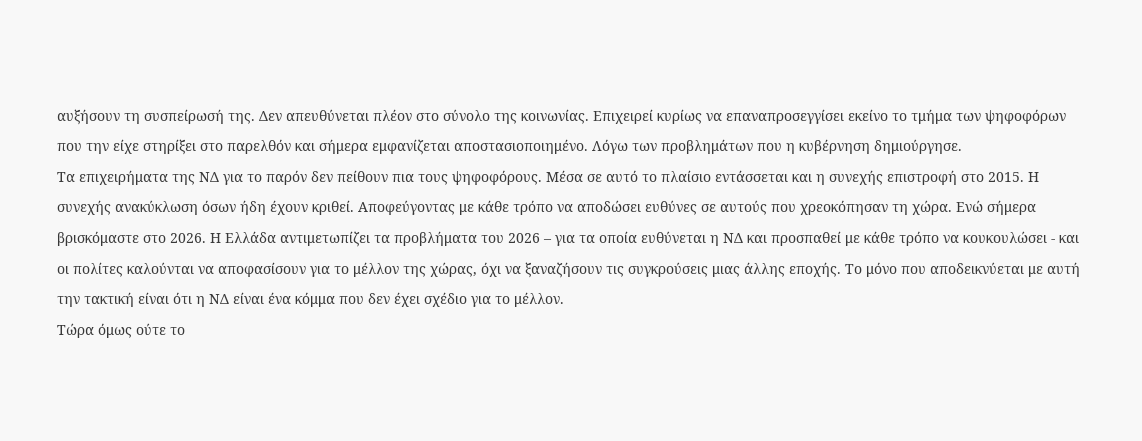αυξήσουν τη συσπείρωσή της. Δεν απευθύνεται πλέον στο σύνολο της κοινωνίας. Επιχειρεί κυρίως να επαναπροσεγγίσει εκείνο το τμήμα των ψηφοφόρων που την είχε στηρίξει στο παρελθόν και σήμερα εμφανίζεται αποστασιοποιημένο. Λόγω των προβλημάτων που η κυβέρνηση δημιούργησε.
Τα επιχειρήματα της ΝΔ για το παρόν δεν πείθουν πια τους ψηφοφόρους. Μέσα σε αυτό το πλαίσιο εντάσσεται και η συνεχής επιστροφή στο 2015. Η συνεχής ανακύκλωση όσων ήδη έχουν κριθεί. Αποφεύγοντας με κάθε τρόπο να αποδώσει ευθύνες σε αυτούς που χρεοκόπησαν τη χώρα. Ενώ σήμερα βρισκόμαστε στο 2026. Η Ελλάδα αντιμετωπίζει τα προβλήματα του 2026 – για τα οποία ευθύνεται η ΝΔ και προσπαθεί με κάθε τρόπο να κουκουλώσει - και οι πολίτες καλούνται να αποφασίσουν για το μέλλον της χώρας, όχι να ξαναζήσουν τις συγκρούσεις μιας άλλης εποχής. Το μόνο που αποδεικνύεται με αυτή την τακτική είναι ότι η ΝΔ είναι ένα κόμμα που δεν έχει σχέδιο για το μέλλον.
Τώρα όμως ούτε το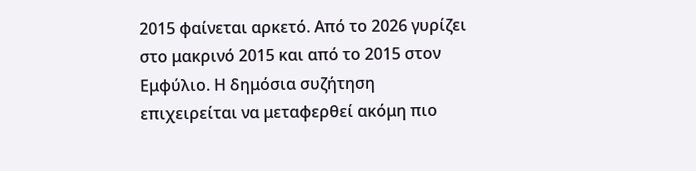2015 φαίνεται αρκετό. Από το 2026 γυρίζει στο μακρινό 2015 και από το 2015 στον Εμφύλιο. Η δημόσια συζήτηση επιχειρείται να μεταφερθεί ακόμη πιο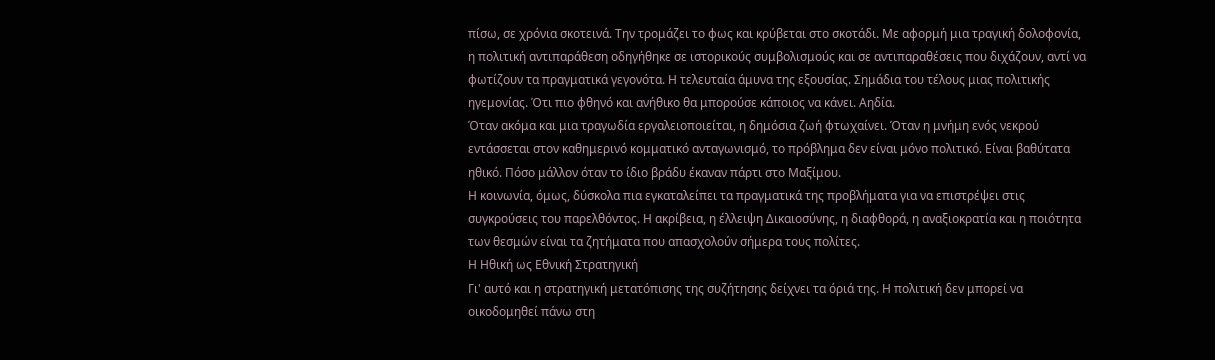πίσω, σε χρόνια σκοτεινά. Την τρομάζει το φως και κρύβεται στο σκοτάδι. Με αφορμή μια τραγική δολοφονία, η πολιτική αντιπαράθεση οδηγήθηκε σε ιστορικούς συμβολισμούς και σε αντιπαραθέσεις που διχάζουν, αντί να φωτίζουν τα πραγματικά γεγονότα. Η τελευταία άμυνα της εξουσίας. Σημάδια του τέλους μιας πολιτικής ηγεμονίας. Ότι πιο φθηνό και ανήθικο θα μπορούσε κάποιος να κάνει. Αηδία.
Όταν ακόμα και μια τραγωδία εργαλειοποιείται, η δημόσια ζωή φτωχαίνει. Όταν η μνήμη ενός νεκρού εντάσσεται στον καθημερινό κομματικό ανταγωνισμό, το πρόβλημα δεν είναι μόνο πολιτικό. Είναι βαθύτατα ηθικό. Πόσο μάλλον όταν το ίδιο βράδυ έκαναν πάρτι στο Μαξίμου.
Η κοινωνία, όμως, δύσκολα πια εγκαταλείπει τα πραγματικά της προβλήματα για να επιστρέψει στις συγκρούσεις του παρελθόντος. Η ακρίβεια, η έλλειψη Δικαιοσύνης, η διαφθορά, η αναξιοκρατία και η ποιότητα των θεσμών είναι τα ζητήματα που απασχολούν σήμερα τους πολίτες.
Η Ηθική ως Εθνική Στρατηγική
Γι' αυτό και η στρατηγική μετατόπισης της συζήτησης δείχνει τα όριά της. Η πολιτική δεν μπορεί να οικοδομηθεί πάνω στη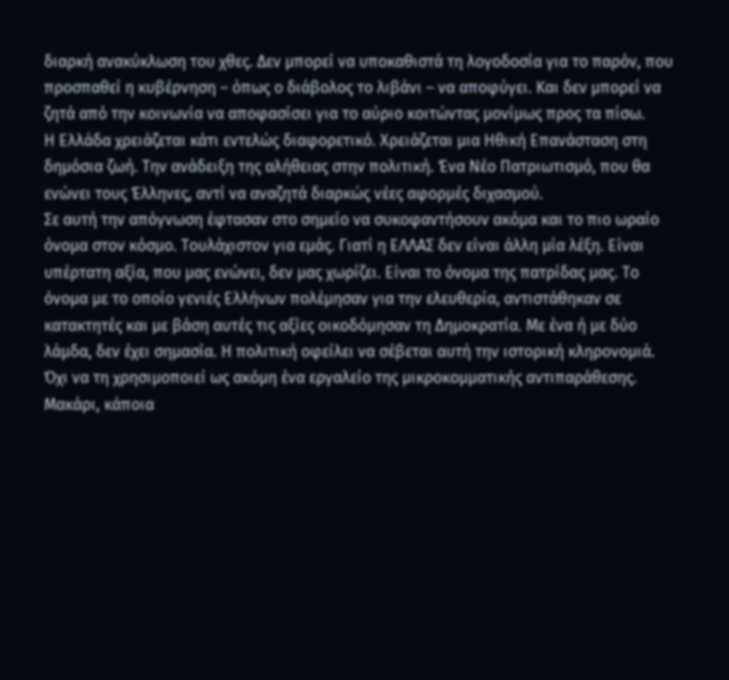διαρκή ανακύκλωση του χθες. Δεν μπορεί να υποκαθιστά τη λογοδοσία για το παρόν, που προσπαθεί η κυβέρνηση – όπως ο διάβολος το λιβάνι – να αποφύγει. Και δεν μπορεί να ζητά από την κοινωνία να αποφασίσει για το αύριο κοιτώντας μονίμως προς τα πίσω.
Η Ελλάδα χρειάζεται κάτι εντελώς διαφορετικό. Χρειάζεται μια Ηθική Επανάσταση στη δημόσια ζωή. Την ανάδειξη της αλήθειας στην πολιτική. Ένα Νέο Πατριωτισμό, που θα ενώνει τους Έλληνες, αντί να αναζητά διαρκώς νέες αφορμές διχασμού.
Σε αυτή την απόγνωση έφτασαν στο σημείο να συκοφαντήσουν ακόμα και το πιο ωραίο όνομα στον κόσμο. Τουλάχιστον για εμάς. Γιατί η ΕΛΛΑΣ δεν είναι άλλη μία λέξη. Είναι υπέρτατη αξία, που μας ενώνει, δεν μας χωρίζει. Είναι το όνομα της πατρίδας μας. Το όνομα με το οποίο γενιές Ελλήνων πολέμησαν για την ελευθερία, αντιστάθηκαν σε κατακτητές και με βάση αυτές τις αξίες οικοδόμησαν τη Δημοκρατία. Με ένα ή με δύο λάμδα, δεν έχει σημασία. Η πολιτική οφείλει να σέβεται αυτή την ιστορική κληρονομιά. Όχι να τη χρησιμοποιεί ως ακόμη ένα εργαλείο της μικροκομματικής αντιπαράθεσης. Μακάρι, κάποια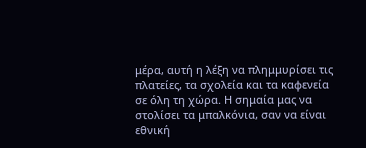μέρα, αυτή η λέξη να πλημμυρίσει τις πλατείες, τα σχολεία και τα καφενεία σε όλη τη χώρα. Η σημαία μας να στολίσει τα μπαλκόνια, σαν να είναι εθνική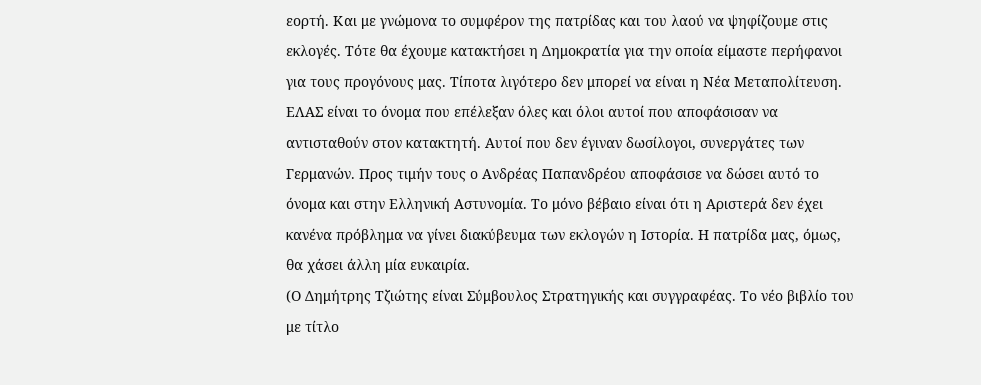εορτή. Και με γνώμονα το συμφέρον της πατρίδας και του λαού να ψηφίζουμε στις εκλογές. Τότε θα έχουμε κατακτήσει η Δημοκρατία για την οποία είμαστε περήφανοι για τους προγόνους μας. Τίποτα λιγότερο δεν μπορεί να είναι η Νέα Μεταπολίτευση.
ΕΛΑΣ είναι το όνομα που επέλεξαν όλες και όλοι αυτοί που αποφάσισαν να αντισταθούν στον κατακτητή. Αυτοί που δεν έγιναν δωσίλογοι, συνεργάτες των Γερμανών. Προς τιμήν τους ο Ανδρέας Παπανδρέου αποφάσισε να δώσει αυτό το όνομα και στην Ελληνική Αστυνομία. Το μόνο βέβαιο είναι ότι η Αριστερά δεν έχει κανένα πρόβλημα να γίνει διακύβευμα των εκλογών η Ιστορία. Η πατρίδα μας, όμως, θα χάσει άλλη μία ευκαιρία.
(Ο Δημήτρης Τζιώτης είναι Σύμβουλος Στρατηγικής και συγγραφέας. Το νέο βιβλίο του με τίτλο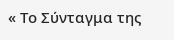« Το Σύνταγμα της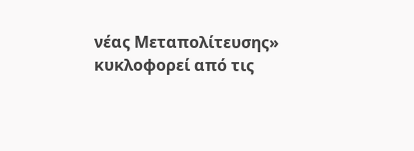νέας Μεταπολίτευσης» κυκλοφορεί από τις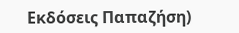Εκδόσεις Παπαζήση)